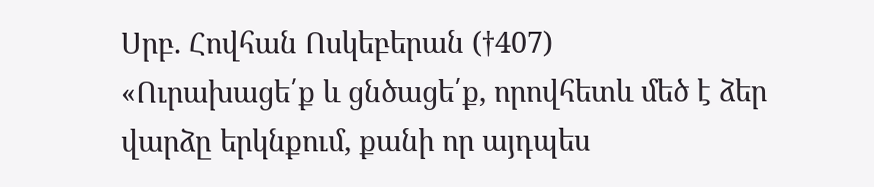Սրբ. Հովհան Ոսկեբերան (†407)
«Ուրախացե՛ք և ցնծացե՛ք, որովհետև մեծ է ձեր վարձը երկնքում, քանի որ այդպես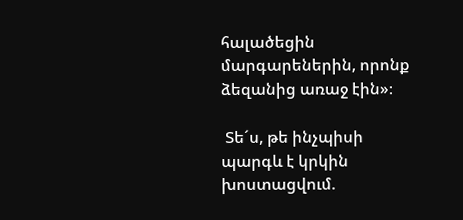հալածեցին մարգարեներին, որոնք ձեզանից առաջ էին»։

 Տե´ս, թե ինչպիսի պարգև է կրկին խոստացվում.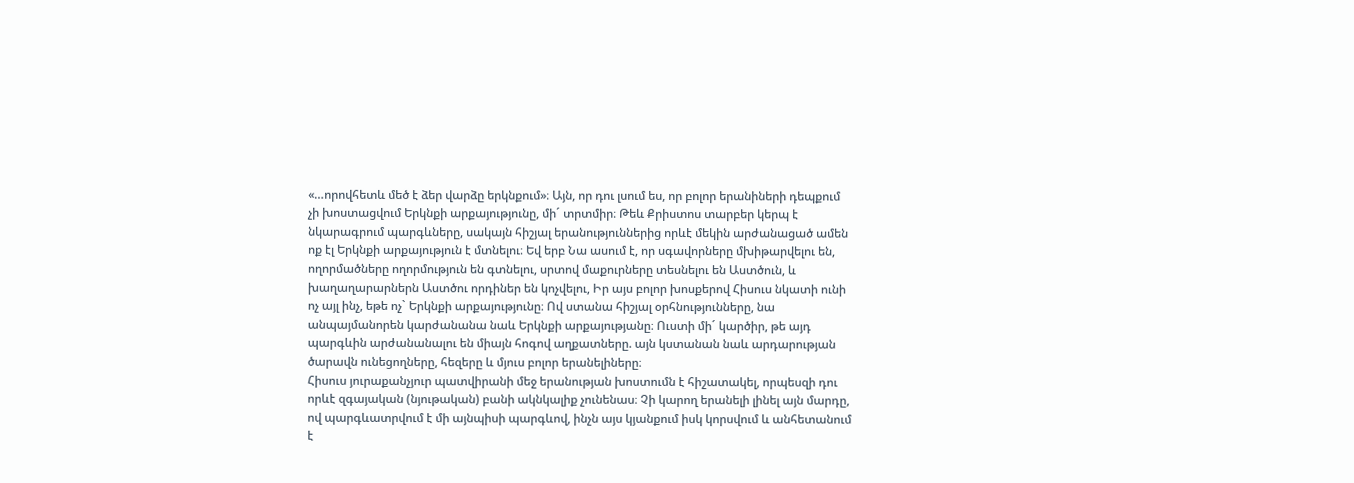«…որովհետև մեծ է ձեր վարձը երկնքում»։ Այն, որ դու լսում ես, որ բոլոր երանիների դեպքում չի խոստացվում Երկնքի արքայությունը, մի´ տրտմիր։ Թեև Քրիստոս տարբեր կերպ է նկարագրում պարգևները, սակայն հիշյալ երանություններից որևէ մեկին արժանացած ամեն ոք էլ Երկնքի արքայություն է մտնելու։ Եվ երբ Նա ասում է, որ սգավորները մխիթարվելու են, ողորմածները ողորմություն են գտնելու, սրտով մաքուրները տեսնելու են Աստծուն, և խաղաղարարներն Աստծու որդիներ են կոչվելու, Իր այս բոլոր խոսքերով Հիսուս նկատի ունի ոչ այլ ինչ, եթե ոչ` Երկնքի արքայությունը։ Ով ստանա հիշյալ օրհնությունները, նա անպայմանորեն կարժանանա նաև Երկնքի արքայությանը։ Ուստի մի´ կարծիր, թե այդ պարգևին արժանանալու են միայն հոգով աղքատները. այն կստանան նաև արդարության ծարավն ունեցողները, հեզերը և մյուս բոլոր երանելիները։
Հիսուս յուրաքանչյուր պատվիրանի մեջ երանության խոստումն է հիշատակել, որպեսզի դու որևէ զգայական (նյութական) բանի ակնկալիք չունենաս։ Չի կարող երանելի լինել այն մարդը, ով պարգևատրվում է մի այնպիսի պարգևով, ինչն այս կյանքում իսկ կորսվում և անհետանում է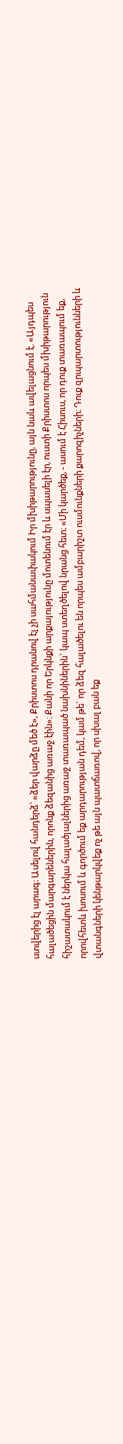ստվերից էլ արագ։ Ասելով հանդերձ՝ «ձեր վարձը մեծ է», Քրիստոս դրանով էլ չի սահմանափակում Իր մխիթարությունը, այն նաև ավելացնում է. «Այդպես հալածեցին մարգարեներին, որոնք ձեզանից առաջ էին»։ Քանի որ Երկնքի արքայությունը մոտենում էր և սպասելի էր, ուստի Քրիստոս որպես մխիթարություն հիշատակում է ներկա հալածյալներից առաջ տառապած նախնիներին` կապ ստեղծելով նրանց հետ։ «Մի կարծեք, - ասում է Հիսուս, որ դուք տառապում եք, որովհետև խոսում և գործում եք արդարության դեմ, կամ թե` որ ձեզ հալածելու են որպես ամբարիշտ ուսմունքների քարոզիչների։ Դուք զրպարտությունների և վտանգների կենթարկվեք ոչ թե այն պատճառով, որ սխալ բան եք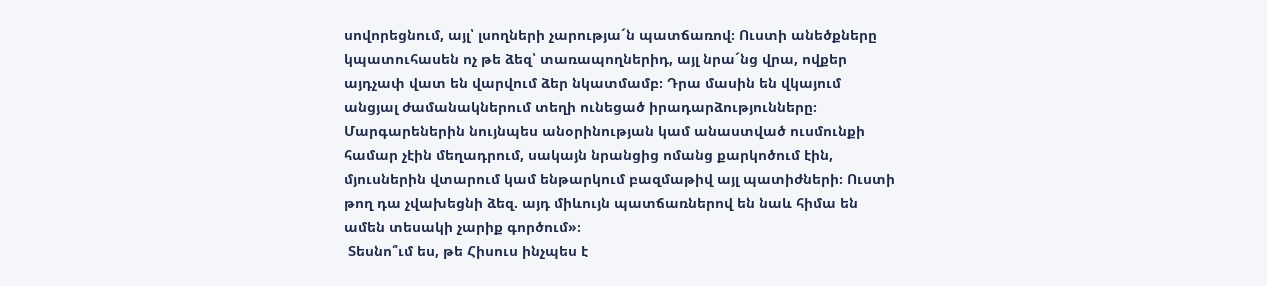սովորեցնում, այլ՝ լսողների չարությա´ն պատճառով։ Ուստի անեծքները կպատուհասեն ոչ թե ձեզ՝ տառապողներիդ, այլ նրա´նց վրա, ովքեր այդչափ վատ են վարվում ձեր նկատմամբ։ Դրա մասին են վկայում անցյալ ժամանակներում տեղի ունեցած իրադարձությունները։ Մարգարեներին նույնպես անօրինության կամ անաստված ուսմունքի համար չէին մեղադրում, սակայն նրանցից ոմանց քարկոծում էին, մյուսներին վտարում կամ ենթարկում բազմաթիվ այլ պատիժների։ Ուստի թող դա չվախեցնի ձեզ. այդ միևույն պատճառներով են նաև հիմա են ամեն տեսակի չարիք գործում»։
 Տեսնո՞ւմ ես, թե Հիսուս ինչպես է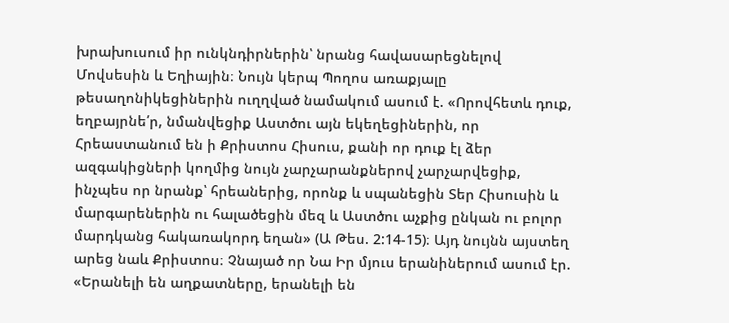խրախուսում իր ունկնդիրներին՝ նրանց հավասարեցնելով Մովսեսին և Եղիային։ Նույն կերպ Պողոս առաքյալը թեսաղոնիկեցիներին ուղղված նամակում ասում է. «Որովհետև դուք, եղբայրնե՛ր, նմանվեցիք Աստծու այն եկեղեցիներին, որ Հրեաստանում են ի Քրիստոս Հիսուս, քանի որ դուք էլ ձեր ազգակիցների կողմից նույն չարչարանքներով չարչարվեցիք, ինչպես որ նրանք՝ հրեաներից, որոնք և սպանեցին Տեր Հիսուսին և մարգարեներին ու հալածեցին մեզ և Աստծու աչքից ընկան ու բոլոր մարդկանց հակառակորդ եղան» (Ա Թես. 2:14-15)։ Այդ նույնն այստեղ արեց նաև Քրիստոս։ Չնայած որ Նա Իր մյուս երանիներում ասում էր. «Երանելի են աղքատները, երանելի են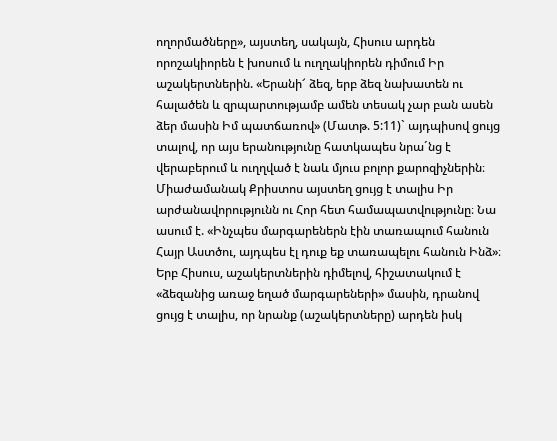ողորմածները», այստեղ, սակայն, Հիսուս արդեն որոշակիորեն է խոսում և ուղղակիորեն դիմում Իր աշակերտներին. «Երանի՜ ձեզ, երբ ձեզ նախատեն ու հալածեն և զրպարտությամբ ամեն տեսակ չար բան ասեն ձեր մասին Իմ պատճառով» (Մատթ. 5:11)` այդպիսով ցույց տալով, որ այս երանությունը հատկապես նրա´նց է վերաբերում և ուղղված է նաև մյուս բոլոր քարոզիչներին։ Միաժամանակ Քրիստոս այստեղ ցույց է տալիս Իր արժանավորությունն ու Հոր հետ համապատվությունը։ Նա ասում է. «Ինչպես մարգարեներն էին տառապում հանուն Հայր Աստծու, այդպես էլ դուք եք տառապելու հանուն Ինձ»։
Երբ Հիսուս, աշակերտներին դիմելով, հիշատակում է «ձեզանից առաջ եղած մարգարեների» մասին, դրանով ցույց է տալիս, որ նրանք (աշակերտները) արդեն իսկ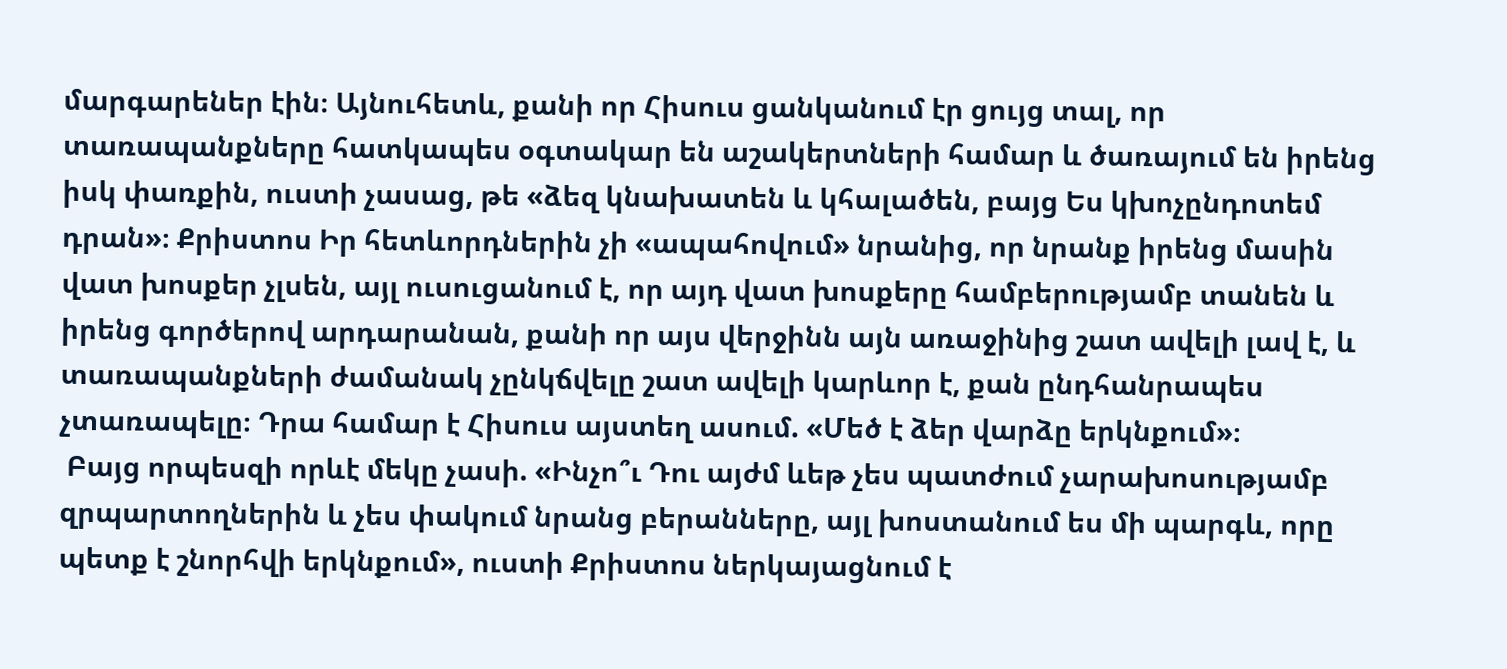մարգարեներ էին։ Այնուհետև, քանի որ Հիսուս ցանկանում էր ցույց տալ, որ տառապանքները հատկապես օգտակար են աշակերտների համար և ծառայում են իրենց իսկ փառքին, ուստի չասաց, թե «ձեզ կնախատեն և կհալածեն, բայց Ես կխոչընդոտեմ դրան»։ Քրիստոս Իր հետևորդներին չի «ապահովում» նրանից, որ նրանք իրենց մասին վատ խոսքեր չլսեն, այլ ուսուցանում է, որ այդ վատ խոսքերը համբերությամբ տանեն և իրենց գործերով արդարանան, քանի որ այս վերջինն այն առաջինից շատ ավելի լավ է, և տառապանքների ժամանակ չընկճվելը շատ ավելի կարևոր է, քան ընդհանրապես չտառապելը։ Դրա համար է Հիսուս այստեղ ասում. «Մեծ է ձեր վարձը երկնքում»։
 Բայց որպեսզի որևէ մեկը չասի. «Ինչո՞ւ Դու այժմ ևեթ չես պատժում չարախոսությամբ զրպարտողներին և չես փակում նրանց բերանները, այլ խոստանում ես մի պարգև, որը պետք է շնորհվի երկնքում», ուստի Քրիստոս ներկայացնում է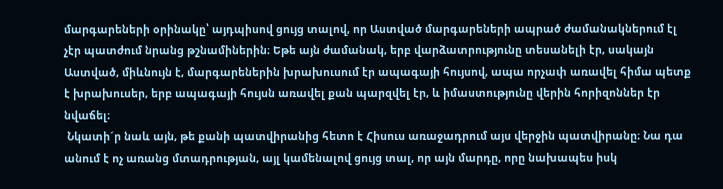մարգարեների օրինակը՝ այդպիսով ցույց տալով, որ Աստված մարգարեների ապրած ժամանակներում էլ չէր պատժում նրանց թշնամիներին։ Եթե այն ժամանակ, երբ վարձատրությունը տեսանելի էր, սակայն Աստված, միևնույն է, մարգարեներին խրախուսում էր ապագայի հույսով, ապա որչափ առավել հիմա պետք է խրախուսեր, երբ ապագայի հույսն առավել քան պարզվել էր, և իմաստությունը վերին հորիզոններ էր նվաճել։
 Նկատի´ր նաև այն, թե քանի պատվիրանից հետո է Հիսուս առաջադրում այս վերջին պատվիրանը։ Նա դա անում է ոչ առանց մտադրության, այլ կամենալով ցույց տալ, որ այն մարդը, որը նախապես իսկ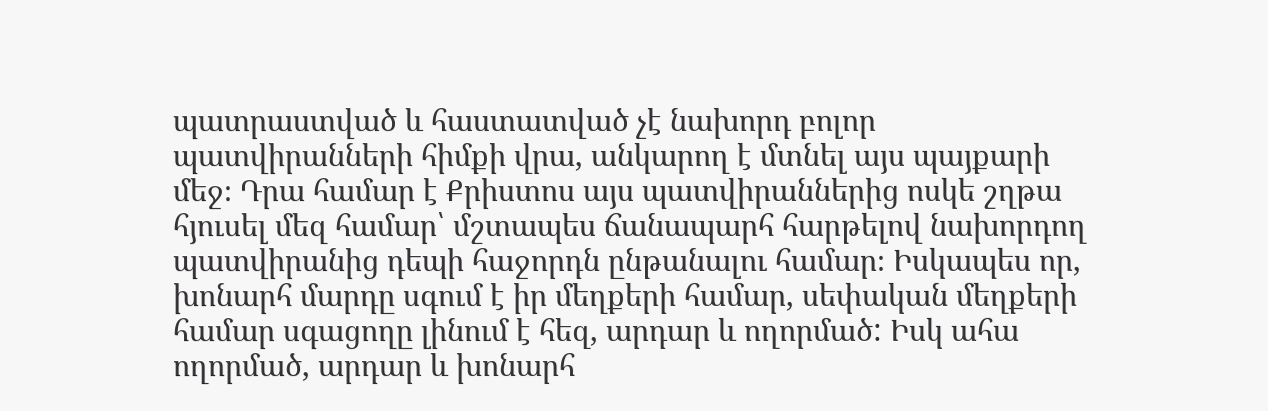պատրաստված և հաստատված չէ նախորդ բոլոր պատվիրանների հիմքի վրա, անկարող է մտնել այս պայքարի մեջ։ Դրա համար է Քրիստոս այս պատվիրաններից ոսկե շղթա հյուսել մեզ համար՝ մշտապես ճանապարհ հարթելով նախորդող պատվիրանից դեպի հաջորդն ընթանալու համար։ Իսկապես որ, խոնարհ մարդը սգում է իր մեղքերի համար, սեփական մեղքերի համար սգացողը լինում է հեզ, արդար և ողորմած: Իսկ ահա ողորմած, արդար և խոնարհ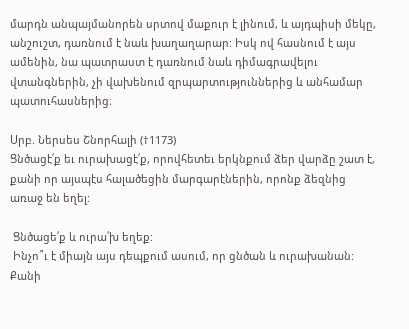մարդն անպայմանորեն սրտով մաքուր է լինում, և այդպիսի մեկը, անշուշտ, դառնում է նաև խաղաղարար: Իսկ ով հասնում է այս ամենին, նա պատրաստ է դառնում նաև դիմագրավելու վտանգներին, չի վախենում զրպարտություններից և անհամար պատուհասներից։

Սրբ. Ներսես Շնորհալի (†1173)
Ցնծացէ՛ք եւ ուրախացէ՛ք, որովհետեւ երկնքում ձեր վարձը շատ է, քանի որ այսպէս հալածեցին մարգարէներին, որոնք ձեզնից առաջ են եղել:

 Ցնծացե՛ք և ուրա՛խ եղեք:
 Ինչո՞ւ է միայն այս դեպքում ասում, որ ցնծան և ուրախանան: Քանի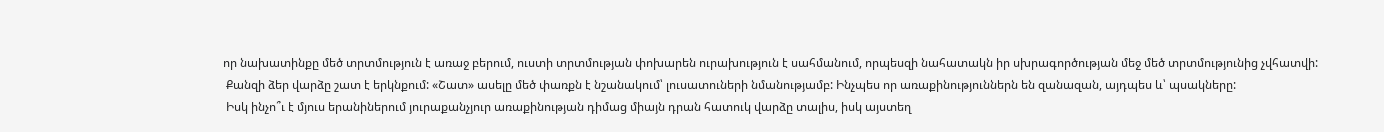որ նախատինքը մեծ տրտմություն է առաջ բերում, ուստի տրտմության փոխարեն ուրախություն է սահմանում, որպեսզի նահատակն իր սխրագործության մեջ մեծ տրտմությունից չվհատվի:
 Քանզի ձեր վարձը շատ է երկնքում: «Շատ» ասելը մեծ փառքն է նշանակում՝ լուսատուների նմանությամբ: Ինչպես որ առաքինություններն են զանազան, այդպես և՝ պսակները:
 Իսկ ինչո՞ւ է մյուս երանիներում յուրաքանչյուր առաքինության դիմաց միայն դրան հատուկ վարձը տալիս, իսկ այստեղ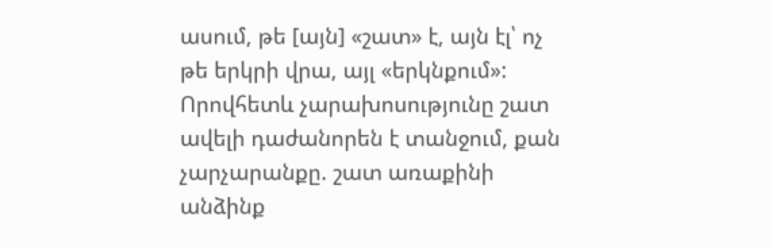ասում, թե [այն] «շատ» է, այն էլ՝ ոչ թե երկրի վրա, այլ «երկնքում»: Որովհետև չարախոսությունը շատ ավելի դաժանորեն է տանջում, քան չարչարանքը. շատ առաքինի անձինք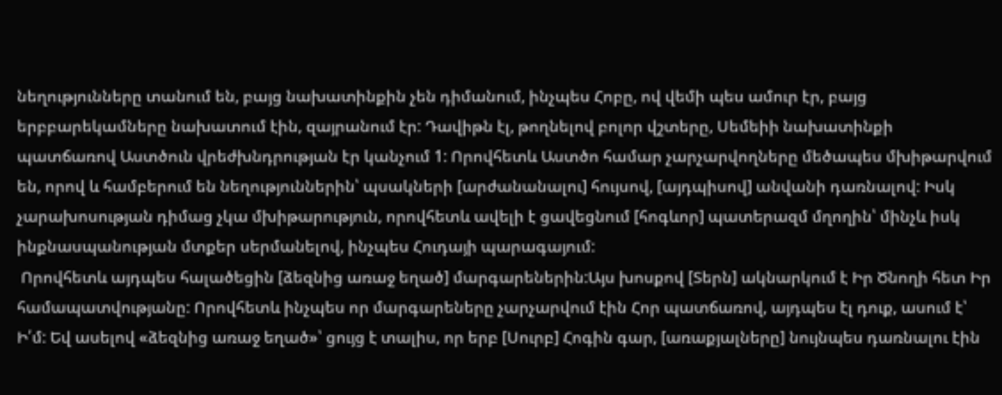նեղությունները տանում են, բայց նախատինքին չեն դիմանում, ինչպես Հոբը, ով վեմի պես ամուր էր, բայց երբբարեկամները նախատում էին, զայրանում էր: Դավիթն էլ, թողնելով բոլոր վշտերը, Սեմեիի նախատինքի պատճառով Աստծուն վրեժխնդրության էր կանչում 1: Որովհետև Աստծո համար չարչարվողները մեծապես մխիթարվում են, որով և համբերում են նեղություններին՝ պսակների [արժանանալու] հույսով, [այդպիսով] անվանի դառնալով: Իսկ չարախոսության դիմաց չկա մխիթարություն, որովհետև ավելի է ցավեցնում [հոգևոր] պատերազմ մղողին՝ մինչև իսկ ինքնասպանության մտքեր սերմանելով, ինչպես Հուդայի պարագայում:
 Որովհետև այդպես հալածեցին [ձեզնից առաջ եղած] մարգարեներին:Այս խոսքով [Տերն] ակնարկում է Իր Ծնողի հետ Իր համապատվությանը: Որովհետև ինչպես որ մարգարեները չարչարվում էին Հոր պատճառով, այդպես էլ դուք, ասում է՝ Ի՛մ: Եվ ասելով «ձեզնից առաջ եղած»՝ ցույց է տալիս, որ երբ [Սուրբ] Հոգին գար, [առաքյալները] նույնպես դառնալու էին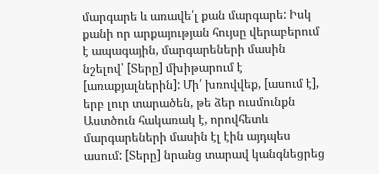մարգարե և առավե՛լ քան մարգարե: Իսկ քանի որ արքայության հույսը վերաբերում է ապագային, մարգարեների մասին նշելով՝ [Տերը] մխիթարում է [առաքյալներին]: Մի՛ խռովվեք, [ասում է], երբ լուր տարածեն, թե ձեր ուսմունքն Աստծուն հակառակ է, որովհետև մարգարեների մասին էլ էին այդպես ասում: [Տերը] նրանց տարավ կանգնեցրեց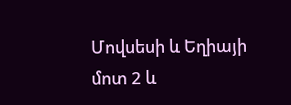Մովսեսի և Եղիայի մոտ 2 և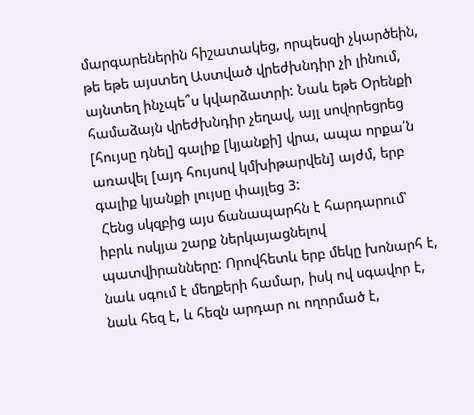մարգարեներին հիշատակեց, որպեսզի չկարծեին, թե եթե այստեղ Աստված վրեժխնդիր չի լինում, այնտեղ ինչպե՞ս կվարձատրի: Նաև եթե Օրենքի համաձայն վրեժխնդիր չեղավ, այլ սովորեցրեց [հույսը դնել] գալիք [կյանքի] վրա, ապա որքա՛ն առավել [այդ հույսով կմխիթարվեն] այժմ, երբ գալիք կյանքի լույսը փայլեց 3:
 Հենց սկզբից այս ճանապարհն է հարդարում՝ իբրև ոսկյա շարք ներկայացնելով պատվիրանները: Որովհետև երբ մեկը խոնարհ է, նաև սգում է մեղքերի համար, իսկ ով սգավոր է, նաև հեզ է, և հեզն արդար ու ողորմած է,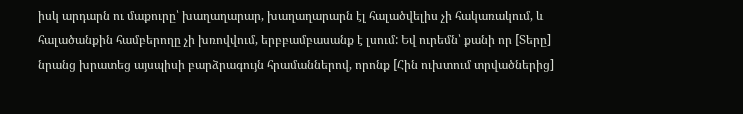իսկ արդարն ու մաքուրը՝ խաղաղարար, խաղաղարարն էլ հալածվելիս չի հակառակում, և հալածանքին համբերողը չի խռովվում, երբբամբասանք է լսում: Եվ ուրեմն՝ քանի որ [Տերը] նրանց խրատեց այսպիսի բարձրագույն հրամաններով, որոնք [Հին ուխտում տրվածներից]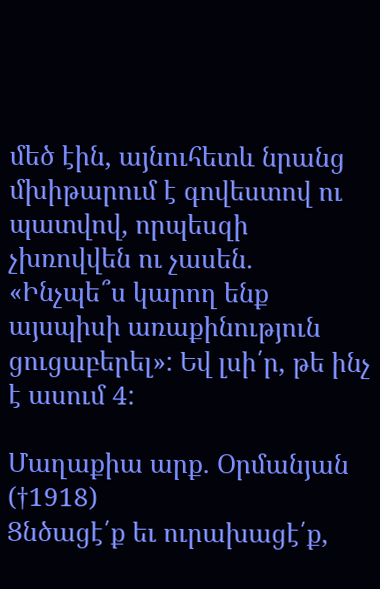մեծ էին, այնուհետև նրանց մխիթարում է գովեստով ու պատվով, որպեսզի չխռովվեն ու չասեն. «Ինչպե՞ս կարող ենք այսպիսի առաքինություն ցուցաբերել»: Եվ լսի՛ր, թե ինչ է ասում 4:

Մաղաքիա արք. Օրմանյան (†1918)
Ցնծացէ՛ք եւ ուրախացէ՛ք,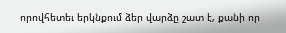որովհետեւ երկնքում ձեր վարձը շատ է, քանի որ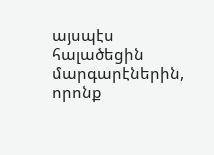այսպէս հալածեցին մարգարէներին, որոնք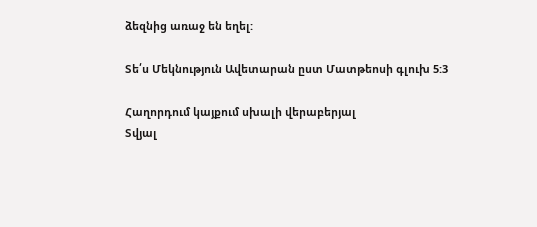ձեզնից առաջ են եղել:

Տե՛ս Մեկնություն Ավետարան ըստ Մատթեոսի գլուխ 5:3

Հաղորդում կայքում սխալի վերաբերյալ
Տվյալ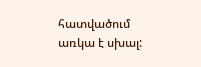հատվածում առկա է սխալ: